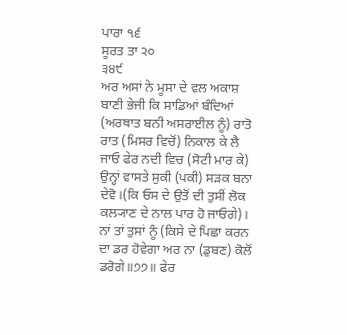ਪਾਰਾ ੧੬
ਸੂਰਤ ਤਾ ੨੦
੩੪੯
ਅਰ ਅਸਾਂ ਨੇ ਮੂਸਾ ਦੇ ਵਲ ਅਕਾਸ਼ ਬਾਣੀ ਭੇਜੀ ਕਿ ਸਾਡਿਆਂ ਬੰਦਿਆਂ (ਅਰਥਾਤ ਬਨੀ ਅਸਰਾਈਲ ਨੂੰ) ਰਾਤੋ ਰਾਤ (ਮਿਸਰ ਵਿਚੋਂ) ਨਿਕਾਲ ਕੇ ਲੈ ਜਾਓ ਫੇਰ ਨਦੀ ਵਿਚ (ਸੋਟੀ ਮਾਰ ਕੇ) ਉਨ੍ਹਾਂ ਵਾਸਤੇ ਸੁਕੀ (ਪਕੀ) ਸੜਕ ਬਨਾ ਦੇਵੋ।(ਕਿ ਓਸ ਦੇ ਉਤੋਂ ਦੀ ਤੁਸੀਂ ਲੋਕ ਕਲ੍ਯਾਣ ਦੇ ਨਾਲ ਪਾਰ ਹੋ ਜਾਓਗੇ)। ਨਾਂ ਤਾਂ ਤੁਸਾਂ ਨੂੰ (ਕਿਸੇ ਦੇ ਪਿਛਾ ਕਰਨ ਦਾ ਡਰ ਹੋਵੇਗਾ ਅਰ ਨਾ (ਡੁਬਣ) ਕੋਲੋਂ ਡਰੋਗੇ॥੭੭॥ ਫੇਰ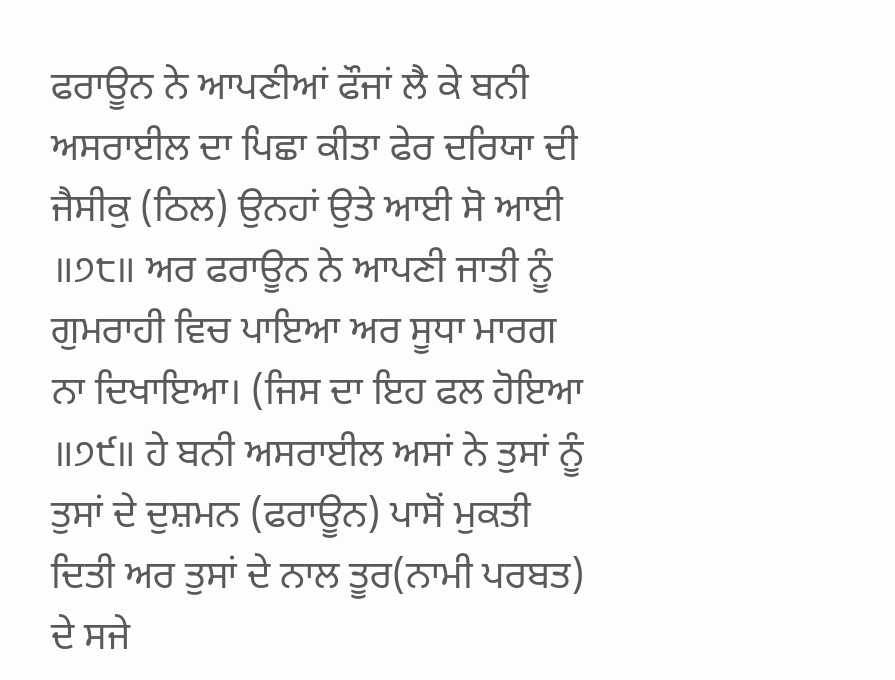ਫਰਾਊਨ ਨੇ ਆਪਣੀਆਂ ਫੌਜਾਂ ਲੈ ਕੇ ਬਨੀ ਅਸਰਾਈਲ ਦਾ ਪਿਛਾ ਕੀਤਾ ਫੇਰ ਦਰਿਯਾ ਦੀ ਜੈਸੀਕੁ (ਠਿਲ) ਉਨਹਾਂ ਉਤੇ ਆਈ ਸੋ ਆਈ ॥੭੮॥ ਅਰ ਫਰਾਊਨ ਨੇ ਆਪਣੀ ਜਾਤੀ ਨੂੰ ਗੁਮਰਾਹੀ ਵਿਚ ਪਾਇਆ ਅਰ ਸੂਧਾ ਮਾਰਗ ਨਾ ਦਿਖਾਇਆ। (ਜਿਸ ਦਾ ਇਹ ਫਲ ਹੋਇਆ ॥੭੯॥ ਹੇ ਬਨੀ ਅਸਰਾਈਲ ਅਸਾਂ ਨੇ ਤੁਸਾਂ ਨੂੰ ਤੁਸਾਂ ਦੇ ਦੁਸ਼ਮਨ (ਫਰਾਊਨ) ਪਾਸੋਂ ਮੁਕਤੀ ਦਿਤੀ ਅਰ ਤੁਸਾਂ ਦੇ ਨਾਲ ਤੂਰ(ਨਾਮੀ ਪਰਬਤ) ਦੇ ਸਜੇ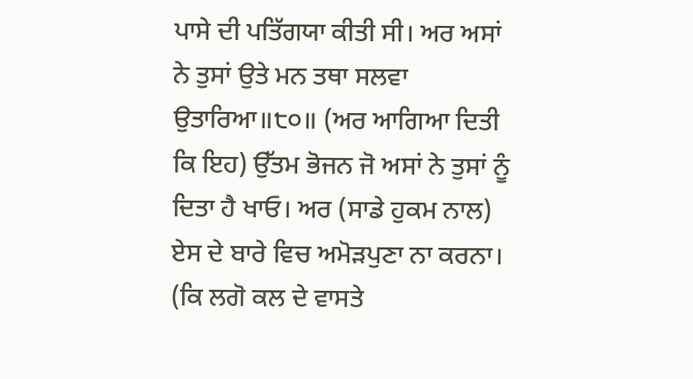ਪਾਸੇ ਦੀ ਪਤਿੱਗਯਾ ਕੀਤੀ ਸੀ। ਅਰ ਅਸਾਂ ਨੇ ਤੁਸਾਂ ਉਤੇ ਮਨ ਤਥਾ ਸਲਵਾ ਉਤਾਰਿਆ॥੮੦॥ (ਅਰ ਆਗਿਆ ਦਿਤੀ ਕਿ ਇਹ) ਉੱਤਮ ਭੋਜਨ ਜੋ ਅਸਾਂ ਨੇ ਤੁਸਾਂ ਨੂੰ ਦਿਤਾ ਹੈ ਖਾਓ। ਅਰ (ਸਾਡੇ ਹੁਕਮ ਨਾਲ) ਏਸ ਦੇ ਬਾਰੇ ਵਿਚ ਅਮੋੜਪੁਣਾ ਨਾ ਕਰਨਾ। (ਕਿ ਲਗੋ ਕਲ ਦੇ ਵਾਸਤੇ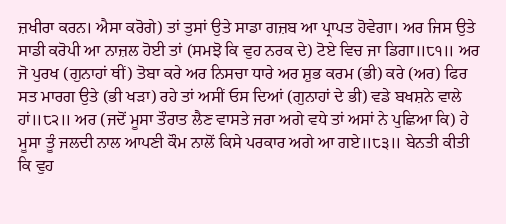ਜ਼ਖੀਰਾ ਕਰਨ। ਐਸਾ ਕਰੋਗੇ) ਤਾਂ ਤੁਸਾਂ ਉਤੇ ਸਾਡਾ ਗਜ਼ਬ ਆ ਪ੍ਰਾਪਤ ਹੋਵੇਗਾ। ਅਰ ਜਿਸ ਉਤੇ ਸਾਡੀ ਕਰੋਪੀ ਆ ਨਾਜ਼ਲ ਹੋਈ ਤਾਂ (ਸਮਝੋ ਕਿ ਵੁਹ ਨਰਕ ਦੇ) ਟੋਏ ਵਿਚ ਜਾ ਡਿਗਾ॥੮੧॥ ਅਰ ਜੋ ਪੁਰਖ (ਗੁਨਾਹਾਂ ਥੀਂ) ਤੋਬਾ ਕਰੇ ਅਰ ਨਿਸਚਾ ਧਾਰੇ ਅਰ ਸ਼ੁਭ ਕਰਮ (ਭੀ) ਕਰੇ (ਅਰ) ਫਿਰ ਸਤ ਮਾਰਗ ਉਤੇ (ਭੀ ਖੜਾ) ਰਹੇ ਤਾਂ ਅਸੀਂ ਓਸ ਦਿਆਂ (ਗੁਨਾਹਾਂ ਦੇ ਭੀ) ਵਡੇ ਬਖਸ਼ਨੇ ਵਾਲੇ ਹਾਂ॥੮੨॥ ਅਰ (ਜਦੋਂ ਮੂਸਾ ਤੌਰਾਤ ਲੈਣ ਵਾਸਤੇ ਜਰਾ ਅਗੇ ਵਧੇ ਤਾਂ ਅਸਾਂ ਨੇ ਪੁਛਿਆ ਕਿ) ਹੇ ਮੂਸਾ ਤੂੰ ਜਲਦੀ ਨਾਲ ਆਪਣੀ ਕੌਮ ਨਾਲੋਂ ਕਿਸੇ ਪਰਕਾਰ ਅਗੇ ਆ ਗਏ॥੮੩॥ ਬੇਨਤੀ ਕੀਤੀ ਕਿ ਵੁਹ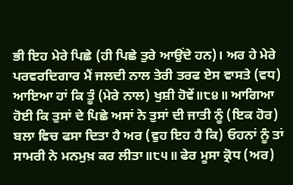ਭੀ ਇਹ ਮੇਰੇ ਪਿਛੇ (ਹੀ ਪਿਛੇ ਤੁਰੇ ਆਉਂਦੇ ਹਨ)। ਅਰ ਹੇ ਮੇਰੇ ਪਰਵਰਦਿਗਾਰ ਮੈਂ ਜਲਦੀ ਨਾਲ ਤੇਰੀ ਤਰਫ ਏਸ ਵਾਸਤੇ (ਵਧ) ਆਇਆ ਹਾਂ ਕਿ ਤੂੰ (ਮੇਰੇ ਨਾਲ) ਖੁਸ਼ੀ ਹੋਵੇਂ॥੮੪॥ ਆਗਿਆ ਹੋਈ ਕਿ ਤੁਸਾਂ ਦੇ ਪਿਛੇ ਅਸਾਂ ਨੇ ਤੁਸਾਂ ਦੀ ਜਾਤੀ ਨੂੰ (ਇਕ ਹੋਰ) ਬਲਾ ਵਿਚ ਫਸਾ ਦਿਤਾ ਹੈ ਅਰ (ਵੁਹ ਇਹ ਹੈ ਕਿ) ਓਹਨਾਂ ਨੂੰ ਤਾਂ ਸਾਮਰੀ ਨੇ ਮਨਮੁਖ਼ ਕਰ ਲੀਤਾ॥੮੫॥ ਫੇਰ ਮੂਸਾ ਕ੍ਰੋਧ (ਅਰ)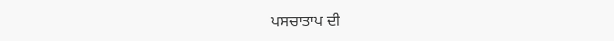ਪਸਚਾਤਾਪ ਦੀ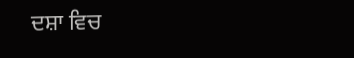ਦਸ਼ਾ ਵਿਚ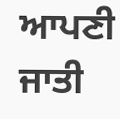ਆਪਣੀ ਜਾਤੀ